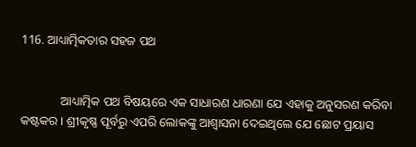116. ଆଧ୍ୟାତ୍ମିକତାର ସହଜ ପଥ


             ଆଧ୍ୟାତ୍ମିକ ପଥ ବିଷୟରେ ଏକ ସାଧାରଣ ଧାରଣା ଯେ ଏହାକୁ ଅନୁସରଣ କରିବା କଷ୍ଟକର । ଶ୍ରୀକୃଷ୍ଣ ପୂର୍ବରୁ ଏପରି ଲୋକଙ୍କୁ ଆଶ୍ୱାସନା ଦେଇଥିଲେ ଯେ ଛୋଟ ପ୍ରୟାସ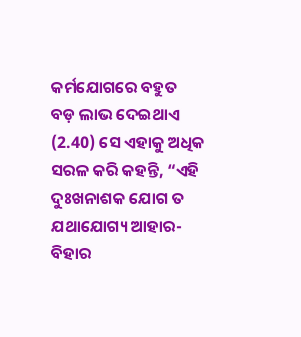କର୍ମଯୋଗରେ ବହୁତ ବଡ଼ ଲାଭ ଦେଇଥାଏ (2.40) ସେ ଏହାକୁ ଅଧିକ ସରଳ କରି କହନ୍ତି, “ଏହି ଦୁଃଖନାଶକ ଯୋଗ ତ ଯଥାଯୋଗ୍ୟ ଆହାର-ବିହାର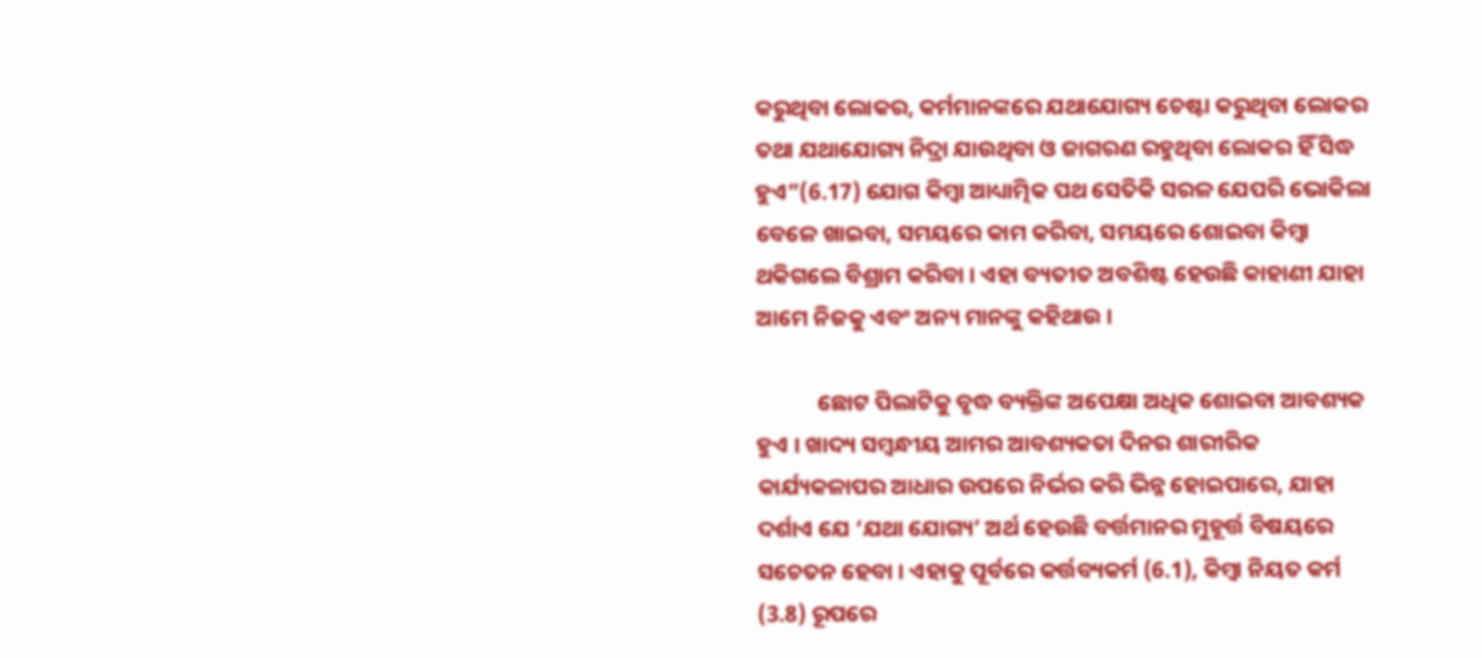କରୁଥିବା ଲୋକର, କର୍ମମାନଙ୍କରେ ଯଥାଯୋଗ୍ୟ ଚେଷ୍ଟା କରୁଥିବା ଲୋକର ତଥା ଯଥାଯୋଗ୍ୟ ନିଦ୍ରା ଯାଉଥିବା ଓ ଜାଗରଣ ରହୁଥିବା ଲୋକର ହିଁ ସିଦ୍ଧ ହୁଏ”(6.17) ଯୋଗ କିମ୍ବା ଆଧ୍ୟାତ୍ମିକ ପଥ ସେତିକି ସରଳ ଯେପରି ଭୋକିଲା ବେଳେ ଖାଇବା, ସମୟରେ କାମ କରିବା, ସମୟରେ ଶୋଇବା କିମ୍ବା ଥକିଗଲେ ବିଶ୍ରାମ କରିବା । ଏହା ବ୍ୟତୀତ ଅବଶିଷ୍ଟ ହେଉଛି କାହାଣୀ ଯାହା ଆମେ ନିଜକୁ ଏବଂ ଅନ୍ୟ ମାନଙ୍କୁ କହିଥାଉ ।

            ଛୋଟ ପିଲାଟିକୁ ବୃଦ୍ଧ ବ୍ୟକ୍ତିଙ୍କ ଅପେକ୍ଷା ଅଧିକ ଶୋଇବା ଆବଶ୍ୟକ ହୁଏ । ଖାଦ୍ୟ ସମ୍ବନ୍ଧୀୟ ଆମର ଆବଶ୍ୟକତା ଦିନର ଶାରୀରିକ କାର୍ଯ୍ୟକଳାପର ଆଧାର ଉପରେ ନିର୍ଭର କରି ଭିନ୍ନ ହୋଇପାରେ, ଯାହା ଦର୍ଶାଏ ଯେ ‘ଯଥା ଯୋଗ୍ୟ’ ଅର୍ଥ ହେଉଛି ବର୍ତ୍ତମାନର ମୁହୂର୍ତ୍ତ ବିଷୟରେ ସଚେତନ ହେବା । ଏହାକୁ ପୂର୍ବରେ କର୍ତ୍ତବ୍ୟକର୍ମ (6.1), କିମ୍ବା ନିୟତ କର୍ମ (3.8) ରୂପରେ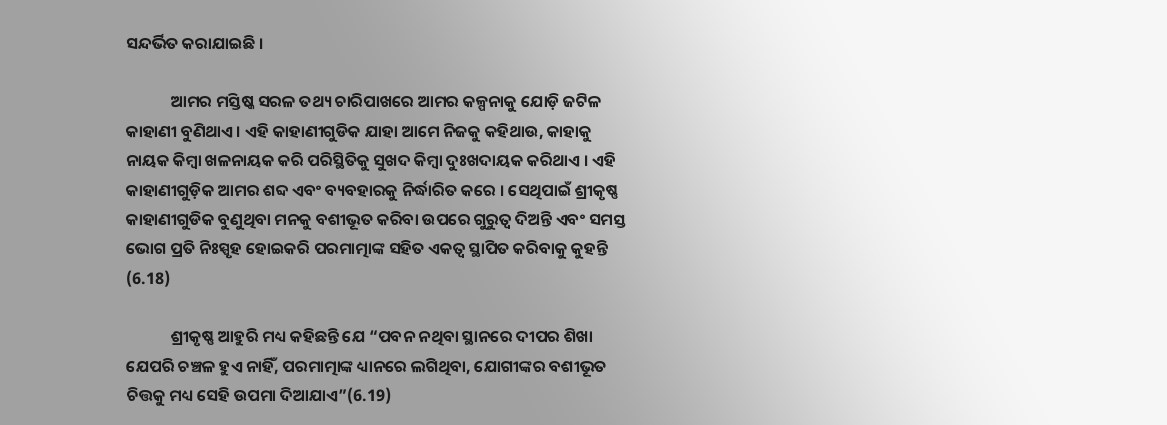ସନ୍ଦର୍ଭିତ କରାଯାଇଛି ।

            ଆମର ମସ୍ତିଷ୍କ ସରଳ ତଥ୍ୟ ଚାରିପାଖରେ ଆମର କଳ୍ପନାକୁ ଯୋଡ଼ି ଜଟିଳ କାହାଣୀ ବୁଣିଥାଏ । ଏହି କାହାଣୀଗୁଡିକ ଯାହା ଆମେ ନିଜକୁ କହିଥାଉ, କାହାକୁ ନାୟକ କିମ୍ବା ଖଳନାୟକ କରି ପରିସ୍ଥିତିକୁ ସୁଖଦ କିମ୍ବା ଦୁଃଖଦାୟକ କରିଥାଏ । ଏହି କାହାଣୀଗୁଡ଼ିକ ଆମର ଶବ୍ଦ ଏବଂ ବ୍ୟବହାରକୁ ନିର୍ଦ୍ଧାରିତ କରେ । ସେଥିପାଇଁ ଶ୍ରୀକୃଷ୍ଣ କାହାଣୀଗୁଡିକ ବୁଣୁଥିବା ମନକୁ ବଶୀଭୂତ କରିବା ଉପରେ ଗୁରୁତ୍ୱ ଦିଅନ୍ତି ଏବଂ ସମସ୍ତ ଭୋଗ ପ୍ରତି ନିଃସ୍ପୃହ ହୋଇକରି ପରମାତ୍ମାଙ୍କ ସହିତ ଏକତ୍ୱ ସ୍ଥାପିତ କରିବାକୁ କୁହନ୍ତି (6.18)

            ଶ୍ରୀକୃଷ୍ଣ ଆହୁରି ମଧ୍ୟ କହିଛନ୍ତି ଯେ “ପବନ ନଥିବା ସ୍ଥାନରେ ଦୀପର ଶିଖା ଯେପରି ଚଞ୍ଚଳ ହୁଏ ନାହିଁ, ପରମାତ୍ମାଙ୍କ ଧ୍ୟାନରେ ଲଗିଥିବା, ଯୋଗୀଙ୍କର ବଶୀଭୂତ ଚିତ୍ତକୁ ମଧ୍ୟ ସେହି ଉପମା ଦିଆଯାଏ”(6.19)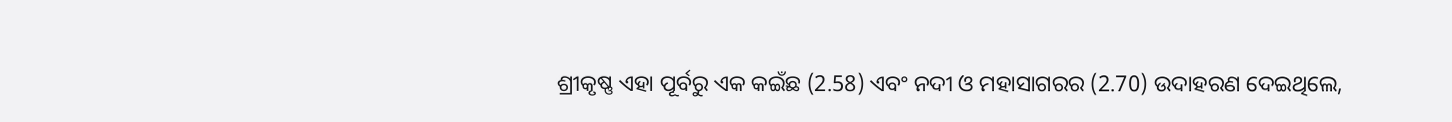ଶ୍ରୀକୃଷ୍ଣ ଏହା ପୂର୍ବରୁ ଏକ କଇଁଛ (2.58) ଏବଂ ନଦୀ ଓ ମହାସାଗରର (2.70) ଉଦାହରଣ ଦେଇଥିଲେ,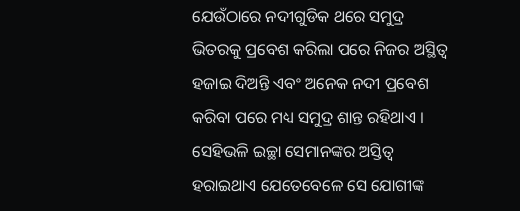ଯେଉଁଠାରେ ନଦୀଗୁଡିକ ଥରେ ସମୁଦ୍ର ଭିତରକୁ ପ୍ରବେଶ କରିଲା ପରେ ନିଜର ଅସ୍ଥିତ୍ୱ ହଜାଇ ଦିଅନ୍ତି ଏବଂ ଅନେକ ନଦୀ ପ୍ରବେଶ କରିବା ପରେ ମଧ୍ୟ ସମୁଦ୍ର ଶାନ୍ତ ରହିଥାଏ । ସେହିଭଳି ଇଚ୍ଛା ସେମାନଙ୍କର ଅସ୍ତିତ୍ୱ ହରାଇଥାଏ ଯେତେବେଳେ ସେ ଯୋଗୀଙ୍କ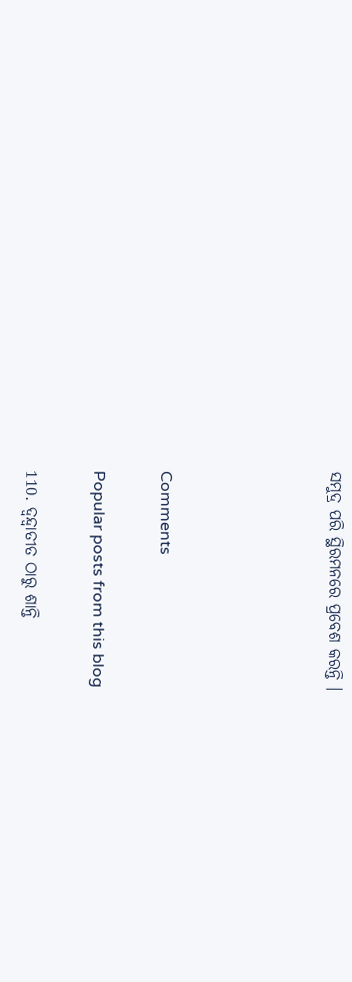ସମୁଦ୍ର ପରି ସ୍ଥିରମନରେ ପ୍ରବେଶ କରନ୍ତି ।




Comments

Popular posts from this blog

110. ଦ୍ୱନ୍ଦ୍ୱାତୀତ ଠାରୁ ଶାନ୍ତି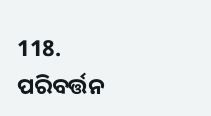118. ପରିବର୍ତ୍ତନ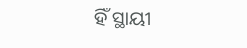ହିଁ ସ୍ଥାୟୀ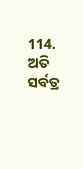114. ଅତି ସର୍ବତ୍ର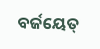ବର୍ଜୟେତ୍‌